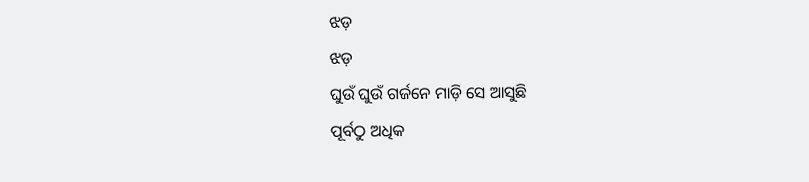ଝଡ଼
ଝଡ଼
ଘୁଉଁ ଘୁଉଁ ଗର୍ଜନେ ମାଡ଼ି ସେ ଆସୁଛି
ପୂର୍ବଠୁ ଅଧିକ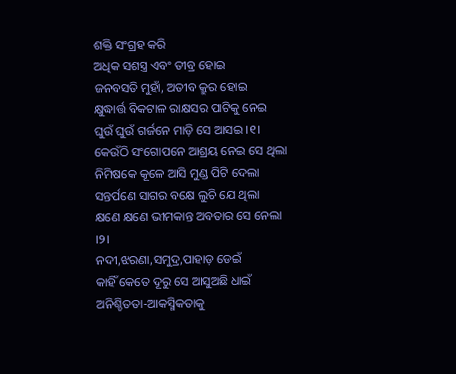ଶକ୍ତି ସଂଗ୍ରହ କରି
ଅଧିକ ସଶସ୍ତ୍ର ଏବଂ ତୀବ୍ର ହୋଇ
ଜନବସତି ମୁହାଁ, ଅତୀବ କ୍ରୁର ହୋଇ
କ୍ଷୁଦ୍ଧାର୍ତ୍ତ ବିକଟାଳ ରାକ୍ଷସର ପାଟିକୁ ନେଇ
ଘୁଉଁ ଘୁଉଁ ଗର୍ଜନେ ମାଡ଼ି ସେ ଆସଇ ।୧।
କେଉଁଠି ସଂଗୋପନେ ଆଶ୍ରୟ ନେଇ ସେ ଥିଲା
ନିମିଷକେ କୂଳେ ଆସି ମୁଣ୍ଡ ପିଟି ଦେଲା
ସନ୍ତର୍ପଣେ ସାଗର ବକ୍ଷେ ଲୁଚି ଯେ ଥିଲା
କ୍ଷଣେ କ୍ଷଣେ ଭୀମକାନ୍ତ ଅବତାର ସେ ନେଲା ।୨।
ନଦୀ,ଝରଣା,ସମୁଦ୍ର,ପାହାଡ଼ ଡେଇଁ
କାହିଁ କେତେ ଦୂରୁ ସେ ଆସୁଅଛି ଧାଇଁ
ଅନିଶ୍ଚିତତା-ଆକସ୍ମିକତାକୁ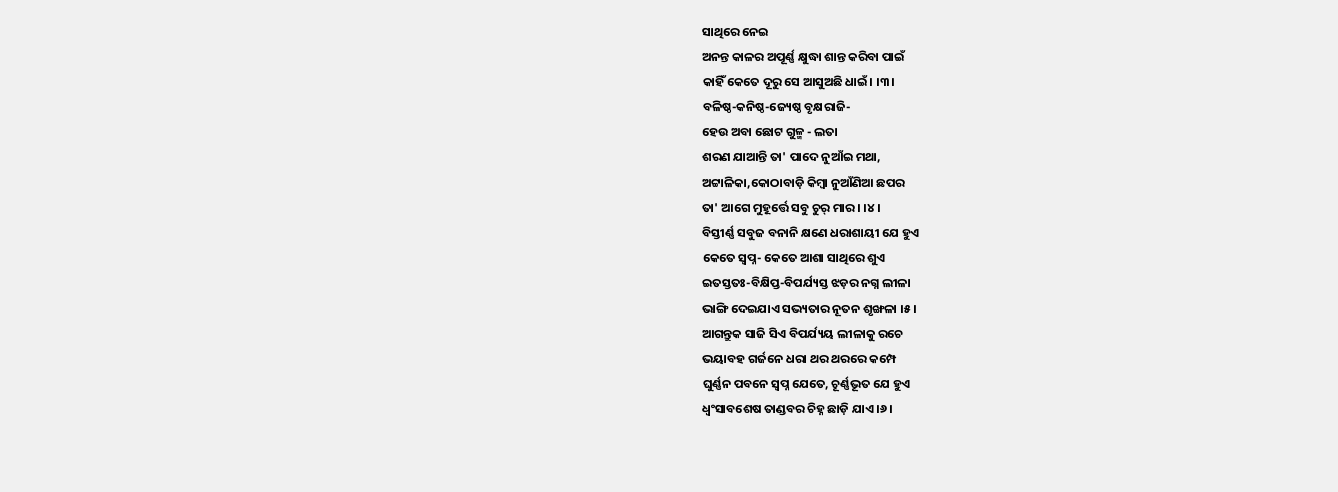ସାଥିରେ ନେଇ
ଅନନ୍ତ କାଳର ଅପୂର୍ଣ୍ଣ କ୍ଷୁଦ୍ଧା ଶାନ୍ତ କରିବା ପାଇଁ
କାହିଁ କେତେ ଦୂରୁ ସେ ଆସୁଅଛି ଧାଇଁ। ।୩।
ବଳିଷ୍ଠ-କନିଷ୍ଠ-ଜ୍ୟେଷ୍ଠ ବୃକ୍ଷରାଜି-
ହେଉ ଅବା ଛୋଟ ଗୁଳ୍ମ - ଲତା
ଶରଣ ଯାଆନ୍ତି ତା' ପାଦେ ନୁଆଁଇ ମଥା,
ଅଟ୍ଟାଳିକା,କୋଠାବାଡ଼ି କିମ୍ବା ନୁଆଁଣିଆ ଛପର
ତା' ଆଗେ ମୁହୂର୍ତ୍ତେ ସବୁ ଚୁର୍ ମାର। ।୪।
ବିସ୍ତୀର୍ଣ୍ଣ ସବୁଜ ବନାନି କ୍ଷଣେ ଧରାଶାୟୀ ଯେ ହୁଏ
କେତେ ସ୍ୱପ୍ନ- କେତେ ଆଶା ସାଥିରେ ଶୁଏ
ଇତସ୍ତତଃ-ବିକ୍ଷିପ୍ତ-ବିପର୍ଯ୍ୟସ୍ତ ଝଡ଼ର ନଗ୍ନ ଲୀଳା
ଭାଙ୍ଗି ଦେଇଯାଏ ସଭ୍ୟତାର ନୂତନ ଶୃଙ୍ଖଳା ।୫।
ଆଗନ୍ତୁକ ସାଜି ସିଏ ବିପର୍ଯ୍ୟୟ ଲୀଳାକୁ ରଚେ
ଭୟାବହ ଗର୍ଜନେ ଧରା ଥର ଥରରେ କମ୍ପେ
ଘୁର୍ଣ୍ଣନ ପବନେ ସ୍ୱପ୍ନ ଯେତେ, ଚୂର୍ଣ୍ଣଭୂତ ଯେ ହୁଏ
ଧ୍ୱଂସାବଶେଷ ତାଣ୍ଡବର ଚିହ୍ନ ଛାଡ଼ି ଯାଏ ।୬।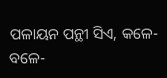ପଳାୟନ ପନ୍ଥୀ ସିଏ, କଳେ-ବଳେ-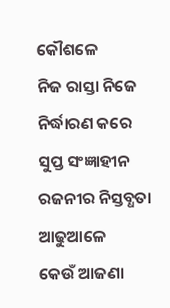କୌଶଳେ
ନିଜ ରାସ୍ତା ନିଜେ ନିର୍ଦ୍ଧାରଣ କରେ
ସୁପ୍ତ ସଂଜ୍ଞାହୀନ ରଜନୀର ନିସ୍ତବ୍ଧତା ଆଢୁଆଳେ
କେଉଁ ଆଜଣା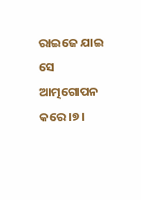ରାଇଜେ ଯାଇ ସେ ଆତ୍ମଗୋପନ କରେ ।୭।